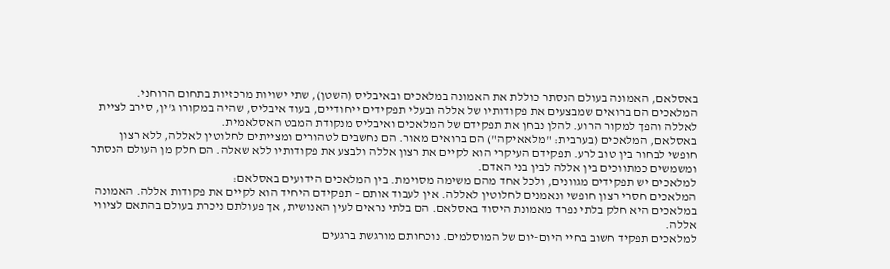באסלאם, האמונה בעולם הנסתר כוללת את האמונה במלאכים ובאיבליס (השטן), שתי ישויות מרכזיות בתחום הרוחני. המלאכים הם ברואים שמבצעים את פקודותיו של אללה ובעלי תפקידים ייחודיים, בעוד איבליס, שהיה במקורו ג'ין, סירב לציית לאללה והפך למקור הרוע. להלן נבחן את תפקידם של המלאכים ואיבליס מנקודת המבט האסלאמית.
באסלאם, המלאכים (בערבית: "מלאאיקה") הם ברואים מאור. הם נחשבים לטהורים ומצייתים לחלוטין לאללה, ללא רצון חופשי לבחור בין טוב לרע. תפקידם העיקרי הוא לקיים את רצון אללה ולבצע את פקודותיו ללא שאלה. הם חלק מן העולם הנסתר ומשמשים כמתווכים בין אללה לבין בני האדם.
למלאכים יש תפקידים מגוונים, ולכל אחד מהם משימה מסוימת. בין המלאכים הידועים באסלאם:
המלאכים חסרי רצון חופשי ונאמנים לחלוטין לאללה. אין לעבוד אותם – תפקידם היחיד הוא לקיים את פקודות אללה. האמונה במלאכים היא חלק בלתי נפרד מאמונת היסוד באסלאם. הם בלתי נראים לעין האנושית, אך פעולתם ניכרת בעולם בהתאם לציווי אללה.
למלאכים תפקיד חשוב בחיי היום-יום של המוסלמים. נוכחותם מורגשת ברגעים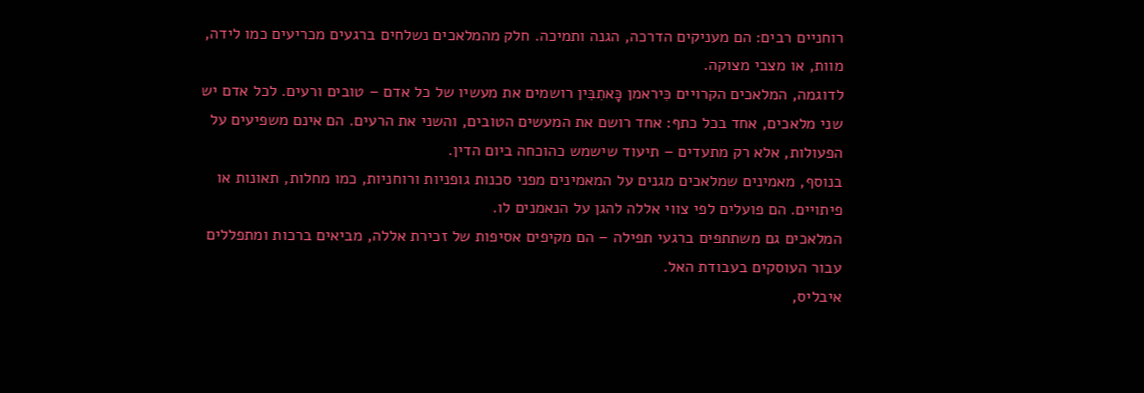רוחניים רבים: הם מעניקים הדרכה, הגנה ותמיכה. חלק מהמלאכים נשלחים ברגעים מכריעים כמו לידה, מוות, או מצבי מצוקה.
לדוגמה, המלאכים הקרויים כִּיראמן כָּאתִבִּין רושמים את מעשיו של כל אדם – טובים ורעים. לכל אדם יש שני מלאכים, אחד בכל כתף: אחד רושם את המעשים הטובים, והשני את הרעים. הם אינם משפיעים על הפעולות, אלא רק מתעדים – תיעוד שישמש כהוכחה ביום הדין.
בנוסף, מאמינים שמלאכים מגנים על המאמינים מפני סכנות גופניות ורוחניות, כמו מחלות, תאונות או פיתויים. הם פועלים לפי צווי אללה להגן על הנאמנים לו.
המלאכים גם משתתפים ברגעי תפילה – הם מקיפים אסיפות של זכירת אללה, מביאים ברכות ומתפללים עבור העוסקים בעבודת האל.
איבליס,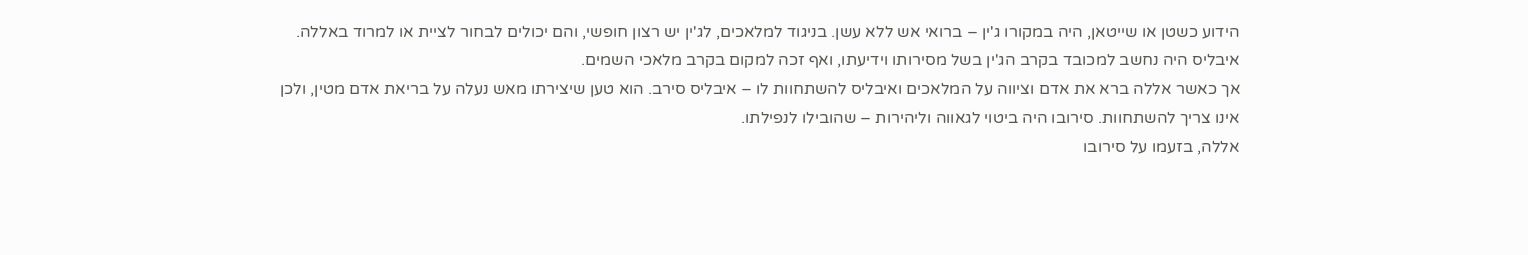הידוע כשטן או שייטאן, היה במקורו ג'ין – ברואי אש ללא עשן. בניגוד למלאכים, לג'ין יש רצון חופשי, והם יכולים לבחור לציית או למרוד באללה. איבליס היה נחשב למכובד בקרב הג'ין בשל מסירותו וידיעתו, ואף זכה למקום בקרב מלאכי השמים.
אך כאשר אללה ברא את אדם וציווה על המלאכים ואיבליס להשתחוות לו – איבליס סירב. הוא טען שיצירתו מאש נעלה על בריאת אדם מטין, ולכן אינו צריך להשתחוות. סירובו היה ביטוי לגאווה וליהירות – שהובילו לנפילתו.
אללה, בזעמו על סירובו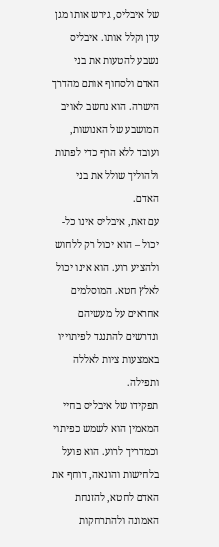של איבליס, גירש אותו מגן עדן וקלל אותו. איבליס נשבע להטעות את בני האדם ולסחוף אותם מהדרך הישרה. הוא נחשב לאויב המושבע של האנושות, ועובד ללא הרף כדי לפתות ולהוליך שולל את בני האדם.
עם זאת, איבליס אינו כל-יכול – הוא יכול רק ללחוש ולהציע רוע. הוא אינו יכול לאלץ חטא. המוסלמים אחראים על מעשיהם ונדרשים להתנגד לפיתוייו באמצעות ציות לאללה ותפילה.
תפקידו של איבליס בחיי המאמין הוא לשמש כפיתוי וכמדריך לרוע. הוא פועל בלחישות והונאה, דוחף את האדם לחטא, להזנחת האמונה ולהתרחקות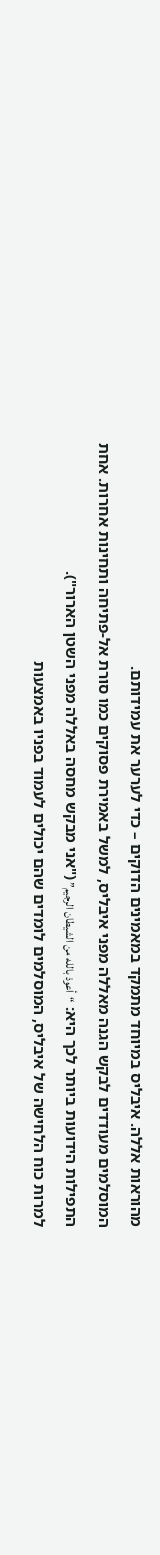מהוראות אללה. איבליס במיוחד מתמקד במאמינים הדוקים – כדי לערער את עמידותם.
המוסלמים מעודדים לבקש הגנה מאללה מפני איבליס, למשל באמירת פסוקים כמו סורת אל-פתיחה ותחינות אחרות. אחת התפילות הידועות ביותר לכך היא: “أعوذ بالله من الشيطان الرجيم” ("אני מבקש מחסה באללה מפני השטן הארור").
למרות כוח הלחישה של איבליס, המוסלמים לומדים שהם יכולים לעמוד בפניו באמצעות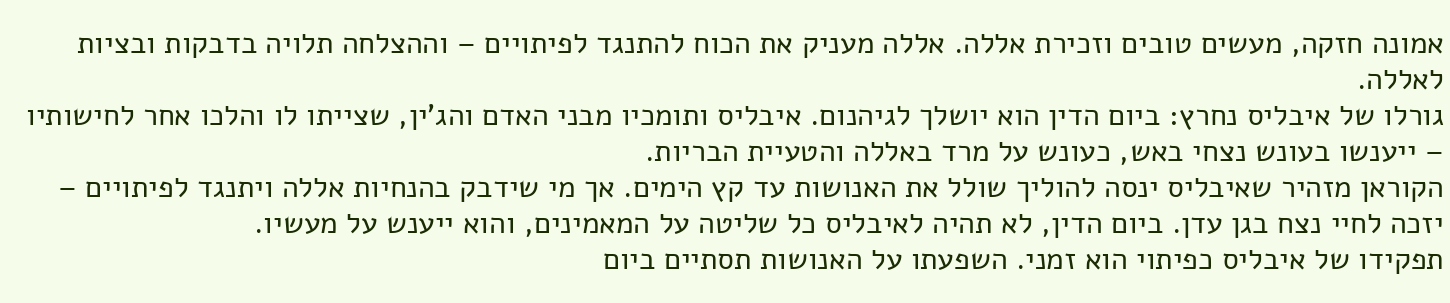אמונה חזקה, מעשים טובים וזכירת אללה. אללה מעניק את הכוח להתנגד לפיתויים – וההצלחה תלויה בדבקות ובציות לאללה.
גורלו של איבליס נחרץ: ביום הדין הוא יושלך לגיהנום. איבליס ותומכיו מבני האדם והג'ין, שצייתו לו והלכו אחר לחישותיו – ייענשו בעונש נצחי באש, כעונש על מרד באללה והטעיית הבריות.
הקוראן מזהיר שאיבליס ינסה להוליך שולל את האנושות עד קץ הימים. אך מי שידבק בהנחיות אללה ויתנגד לפיתויים – יזכה לחיי נצח בגן עדן. ביום הדין, לא תהיה לאיבליס כל שליטה על המאמינים, והוא ייענש על מעשיו.
תפקידו של איבליס כפיתוי הוא זמני. השפעתו על האנושות תסתיים ביום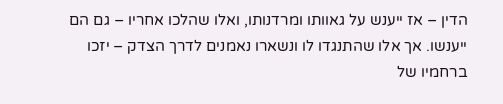הדין – אז ייענש על גאוותו ומרדנותו, ואלו שהלכו אחריו – גם הם ייענשו. אך אלו שהתנגדו לו ונשארו נאמנים לדרך הצדק – יזכו ברחמיו של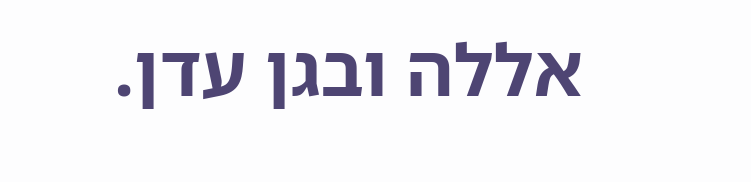אללה ובגן עדן.